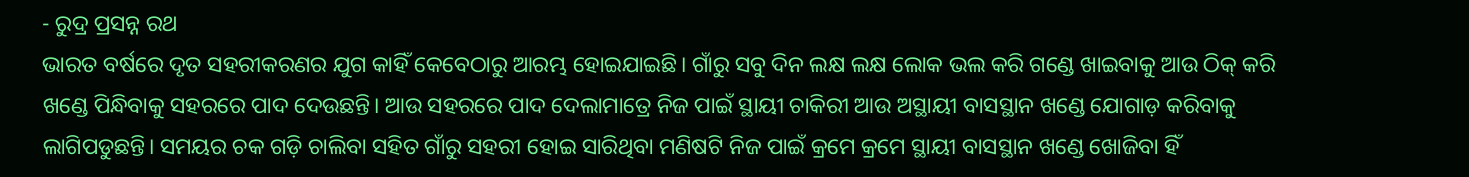- ରୁଦ୍ର ପ୍ରସନ୍ନ ରଥ
ଭାରତ ବର୍ଷରେ ଦୃତ ସହରୀକରଣର ଯୁଗ କାହିଁ କେବେଠାରୁ ଆରମ୍ଭ ହୋଇଯାଇଛି। ଗାଁରୁ ସବୁ ଦିନ ଲକ୍ଷ ଲକ୍ଷ ଲୋକ ଭଲ କରି ଗଣ୍ଡେ ଖାଇବାକୁ ଆଉ ଠିକ୍ କରି ଖଣ୍ଡେ ପିନ୍ଧିବାକୁ ସହରରେ ପାଦ ଦେଉଛନ୍ତି। ଆଉ ସହରରେ ପାଦ ଦେଲାମାତ୍ରେ ନିଜ ପାଇଁ ସ୍ଥାୟୀ ଚାକିରୀ ଆଉ ଅସ୍ଥାୟୀ ବାସସ୍ଥାନ ଖଣ୍ଡେ ଯୋଗାଡ଼ କରିବାକୁ ଲାଗିପଡୁଛନ୍ତି। ସମୟର ଚକ ଗଡ଼ି ଚାଲିବା ସହିତ ଗାଁରୁ ସହରୀ ହୋଇ ସାରିଥିବା ମଣିଷଟି ନିଜ ପାଇଁ କ୍ରମେ କ୍ରମେ ସ୍ଥାୟୀ ବାସସ୍ଥାନ ଖଣ୍ଡେ ଖୋଜିବା ହିଁ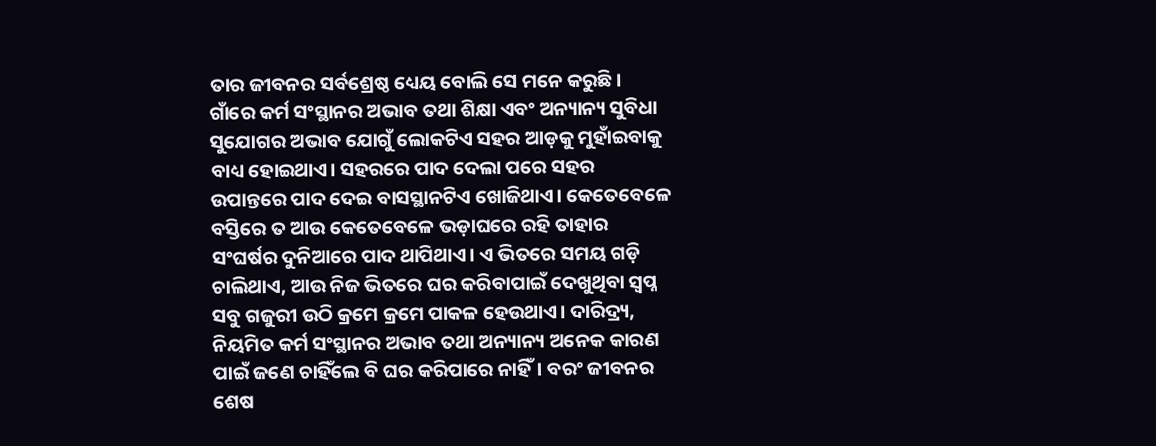ତାର ଜୀବନର ସର୍ବଶ୍ରେଷ୍ଠ ଧ୍ୟେୟ ବୋଲି ସେ ମନେ କରୁଛି।
ଗାଁରେ କର୍ମ ସଂସ୍ଥାନର ଅଭାବ ତଥା ଶିକ୍ଷା ଏବଂ ଅନ୍ୟାନ୍ୟ ସୁବିଧା ସୁଯୋଗର ଅଭାବ ଯୋଗୁଁ ଲୋକଟିଏ ସହର ଆଡ଼କୁ ମୁହାଁଇବାକୁ ବାଧ୍ୟ ହୋଇଥାଏ। ସହରରେ ପାଦ ଦେଲା ପରେ ସହର ଉପାନ୍ତରେ ପାଦ ଦେଇ ବାସସ୍ଥାନଟିଏ ଖୋଜିଥାଏ। କେତେବେଳେ ବସ୍ତିରେ ତ ଆଉ କେତେବେଳେ ଭଡ଼ାଘରେ ରହି ତାହାର ସଂଘର୍ଷର ଦୁନିଆରେ ପାଦ ଥାପିଥାଏ। ଏ ଭିତରେ ସମୟ ଗଡ଼ି ଚାଲିଥାଏ, ଆଉ ନିଜ ଭିତରେ ଘର କରିବାପାଇଁ ଦେଖୁଥିବା ସ୍ୱପ୍ନ ସବୁ ଗଜୁରୀ ଉଠି କ୍ରମେ କ୍ରମେ ପାକଳ ହେଉଥାଏ। ଦାରିଦ୍ର୍ୟ, ନିୟମିତ କର୍ମ ସଂସ୍ଥାନର ଅଭାବ ତଥା ଅନ୍ୟାନ୍ୟ ଅନେକ କାରଣ ପାଇଁ ଜଣେ ଚାହିଁଲେ ବି ଘର କରିପାରେ ନାହିଁ। ବରଂ ଜୀବନର ଶେଷ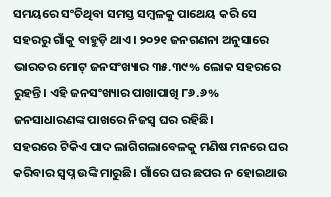ସମୟରେ ସଂଚିଥିବା ସମସ୍ତ ସମ୍ବଳକୁ ପାଥେୟ କରି ସେ ସହରରୁ ଗାଁକୁ ବାହୁଡ଼ି ଥାଏ। ୨୦୨୧ ଜନଗଣନା ଅନୁସାରେ ଭାରତର ମୋଟ୍ ଜନସଂଖ୍ୟାର ୩୫.୩୯% ଲୋକ ସହରରେ ରୁହନ୍ତି। ଏହି ଜନସଂଖ୍ୟାର ପାଖାପାଖି ୮୬.୬% ଜନସାଧାରଣଙ୍କ ପାଖରେ ନିଜସ୍ୱ ଘର ରହିଛି।
ସହରରେ ଟିକିଏ ପାଦ ଲାଗିଗଲାବେଳକୁ ମଣିଷ ମନରେ ଘର କରିବାର ସ୍ୱପ୍ନ ଉଙ୍କି ମାରୁଛି। ଗାଁରେ ଘର ଛପର ନ ହୋଇଥାଉ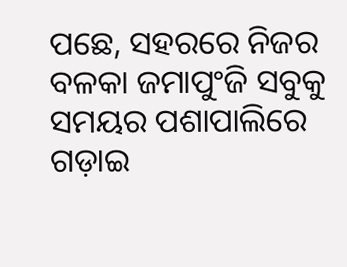ପଛେ, ସହରରେ ନିଜର ବଳକା ଜମାପୁଂଜି ସବୁକୁ ସମୟର ପଶାପାଲିରେ ଗଡ଼ାଇ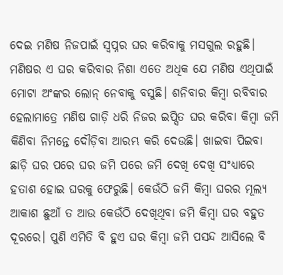ଦେଇ ମଣିଷ ନିଜପାଇଁ ସ୍ୱପ୍ନର ଘର କରିବାକୁ ମସଗୁଲ ରହୁଛି। ମଣିଷର ଏ ଘର କରିବାର ନିଶା ଏତେ ଅଧିକ ଯେ ମଣିଷ ଏଥିପାଇଁ ମୋଟା ଅଂଙ୍କର ଲୋନ୍ ନେବାକୁ ବସୁଛି। ଶନିବାର କିମ୍ବା ରବିବାର ହେଲାମାତ୍ରେ ମଣିଷ ଗାଡ଼ି ଧରି ନିଜର ଇପ୍ସିତ ଘର କରିବା କିମ୍ବା ଜମି କିଣିବା ନିମନ୍ତେ ଦୌଡ଼ିବା ଆରମ୍ଭ କରି ଦେଉଛି। ଖାଇବା ପିଇବା ଛାଡ଼ି ଘର ପରେ ଘର ଜମି ପରେ ଜମି ଦେଖି ଦେଖି ସଂଧ୍ୟାରେ ହତାଶ ହୋଇ ଘରକୁ ଫେରୁଛି। କେଉଁଠି ଜମି କିମ୍ବା ଘରର ମୂଲ୍ୟ ଆକାଶ ଛୁଆଁ ତ ଆଉ କେଉଁଠି ଦେଖିଥିବା ଜମି କିମ୍ବା ଘର ବହୁତ ଦୂରରେ। ପୁଣି ଏମିତି ବି ହୁଏ ଘର କିମ୍ବା ଜମି ପସନ୍ଦ ଆସିଲେ ବି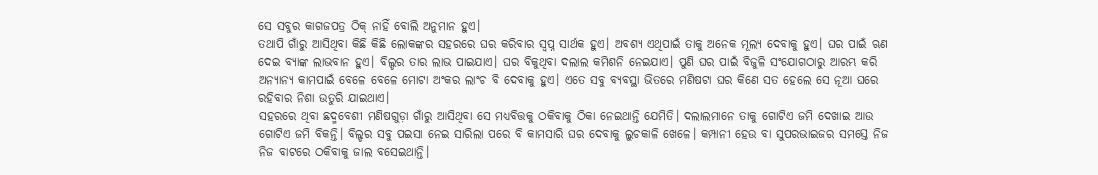ସେ ସବୁର କାଗଜପତ୍ର ଠିକ୍ ନାହିଁ ବୋଲି ଅନୁମାନ ହୁଏ।
ତଥାପି ଗାଁରୁ ଆସିଥିବା କିଛି କିଛି ଲୋକଙ୍କର ସହରରେ ଘର କରିବାର ସ୍ୱପ୍ନ ସାର୍ଥକ ହୁଏ। ଅବଶ୍ୟ ଏଥିପାଇଁ ତାକୁ ଅନେକ ମୂଲ୍ୟ ଦେବାକୁ ହୁଏ। ଘର ପାଇଁ ଋଣ ଦେଇ ବ୍ୟାଙ୍କ ଲାଭବାନ ହୁଏ। ବିଲ୍ଡର ତାର ଲାଭ ପାଇଯାଏ। ଘର ବିକୁଥିବା ଦଲାଲ କମିଶନି ନେଇଯାଏ। ପୁଣି ଘର ପାଇଁ ବିଜୁଳି ସଂଯୋଗଠାରୁ ଆରମ୍ଭ କରି ଅନ୍ୟାନ୍ୟ କାମପାଇଁ ବେଳେ ବେଳେ ମୋଟା ଅଂକର ଲାଂଚ ବି ଦେବାକୁ ହୁଏ। ଏତେ ସବୁ ବ୍ୟବସ୍ଥା ଭିତରେ ମଣିଷଟା ଘର କିଣେ ସତ ହେଲେ ସେ ନୂଆ ଘରେ ରହିବାର ନିଶା ଉତୁରି ଯାଇଥାଏ।
ସହରରେ ଥିବା ଛଦ୍ମବେଶୀ ମଣିଷଗୁଡ଼ା ଗାଁରୁ ଆସିଥିବା ସେ ମଧ୍ୟବିତ୍ତକୁ ଠକିବାକୁ ଠିକା ନେଇଥାନ୍ତି ଯେମିତି। ଦଲାଲମାନେ ତାକୁ ଗୋଟିଏ ଜମି ଦେଖାଇ ଆଉ ଗୋଟିଏ ଜମି ବିକନ୍ତି। ବିଲ୍ଡର ସବୁ ପଇସା ନେଇ ସାରିଲା ପରେ ବି କାମସାରି ଘର ଦେବାକୁ ଲୁଚକାଳି ଖେଳେ। କମ୍ପାନୀ ହେଉ ବା ସୁପରଭାଇଜର ସମସ୍ତେ ନିଜ ନିଜ ବାଟରେ ଠକିବାକୁ ଜାଲ ବସେଇଥାନ୍ତି।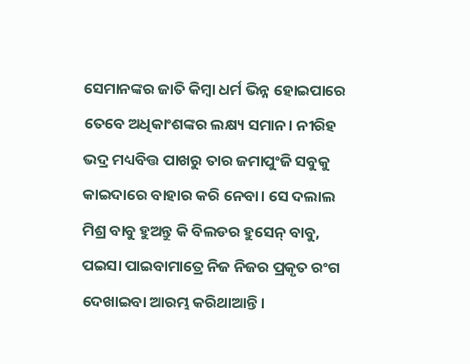ସେମାନଙ୍କର ଜାତି କିମ୍ବା ଧର୍ମ ଭିନ୍ନ ହୋଇପାରେ ତେବେ ଅଧିକାଂଶଙ୍କର ଲକ୍ଷ୍ୟ ସମାନ। ନୀରିହ ଭଦ୍ର ମଧ୍ୟବିତ୍ତ ପାଖରୁ ତାର ଜମାପୁଂଜି ସବୁକୁ କାଇଦାରେ ବାହାର କରି ନେବା। ସେ ଦଲାଲ ମିଶ୍ର ବାବୁ ହୁଅନ୍ତୁ କି ବିଲଡର ହୁସେନ୍ ବାବୁ, ପଇସା ପାଇବାମାତ୍ରେ ନିଜ ନିଜର ପ୍ରକୃତ ରଂଗ ଦେଖାଇବା ଆରମ୍ଭ କରିଥାଆନ୍ତି।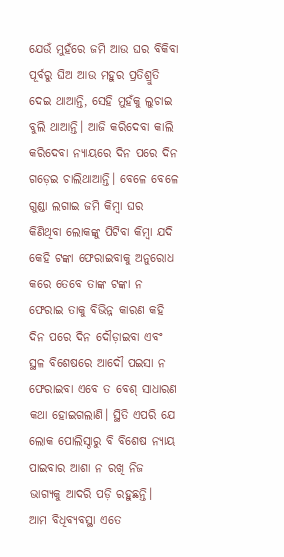ଯେଉଁ ମୁହଁରେ ଜମି ଆଉ ଘର ବିକିବା ପୂର୍ବରୁ ଘିଅ ଆଉ ମହୁର ପ୍ରତିଶ୍ରୁତି ଦେଇ ଥାଆନ୍ତି, ସେହି ମୁହଁକୁ ଲୁଚାଇ ବୁଲି ଥାଆନ୍ତି। ଆଜି କରିଦେବା କାଲି କରିଦେବା ନ୍ୟାୟରେ ଦିନ ପରେ ଦିନ ଗଡ଼େଇ ଚାଲିଥାଆନ୍ତି। ବେଳେ ବେଳେ ଗୁଣ୍ଡା ଲଗାଇ ଜମି କିମ୍ବା ଘର କିଣିଥିବା ଲୋକଙ୍କୁ ପିଟିବା କିମ୍ବା ଯଦି କେହି ଟଙ୍କା ଫେରାଇବାକୁ ଅନୁରୋଧ କରେ ତେବେ ତାଙ୍କ ଟଙ୍କା ନ ଫେରାଇ ତାକୁ ବିଭିନ୍ନ କାରଣ କହି ଦିନ ପରେ ଦିନ ଦୌଡ଼ାଇବା ଏବଂ ସ୍ଥଳ ବିଶେଷରେ ଆଦୌ ପଇସା ନ ଫେରାଇବା ଏବେ ତ ବେଶ୍ ସାଧାରଣ କଥା ହୋଇଗଲାଣି। ସ୍ଥିତି ଏପରି ଯେ ଲୋକ ପୋଲିସ୍ଠାରୁ ବି ବିଶେଷ ନ୍ୟାୟ ପାଇବାର ଆଶା ନ ରଖି ନିଜ ଭାଗ୍ୟକୁ ଆଦରି ପଡ଼ି ରହୁଛନ୍ତି।
ଆମ ବିଧିବ୍ୟବସ୍ଥା ଏତେ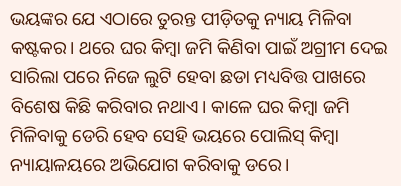ଭୟଙ୍କର ଯେ ଏଠାରେ ତୁରନ୍ତ ପୀଡ଼ିତକୁ ନ୍ୟାୟ ମିଳିବା କଷ୍ଟକର। ଥରେ ଘର କିମ୍ବା ଜମି କିଣିବା ପାଇଁ ଅଗ୍ରୀମ ଦେଇ ସାରିଲା ପରେ ନିଜେ ଲୁଟି ହେବା ଛଡା ମଧ୍ୟବିତ୍ତ ପାଖରେ ବିଶେଷ କିଛି କରିବାର ନଥାଏ। କାଳେ ଘର କିମ୍ବା ଜମି ମିଳିବାକୁ ଡେରି ହେବ ସେହି ଭୟରେ ପୋଲିସ୍ କିମ୍ବା ନ୍ୟାୟାଳୟରେ ଅଭିଯୋଗ କରିବାକୁ ଡରେ।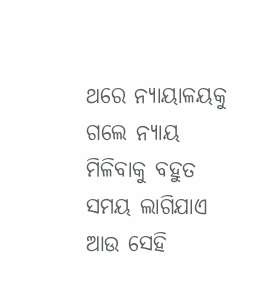ଥରେ ନ୍ୟାୟାଳୟକୁ ଗଲେ ନ୍ୟାୟ ମିଳିବାକୁ ବହୁତ ସମୟ ଲାଗିଯାଏ ଆଉ ସେହି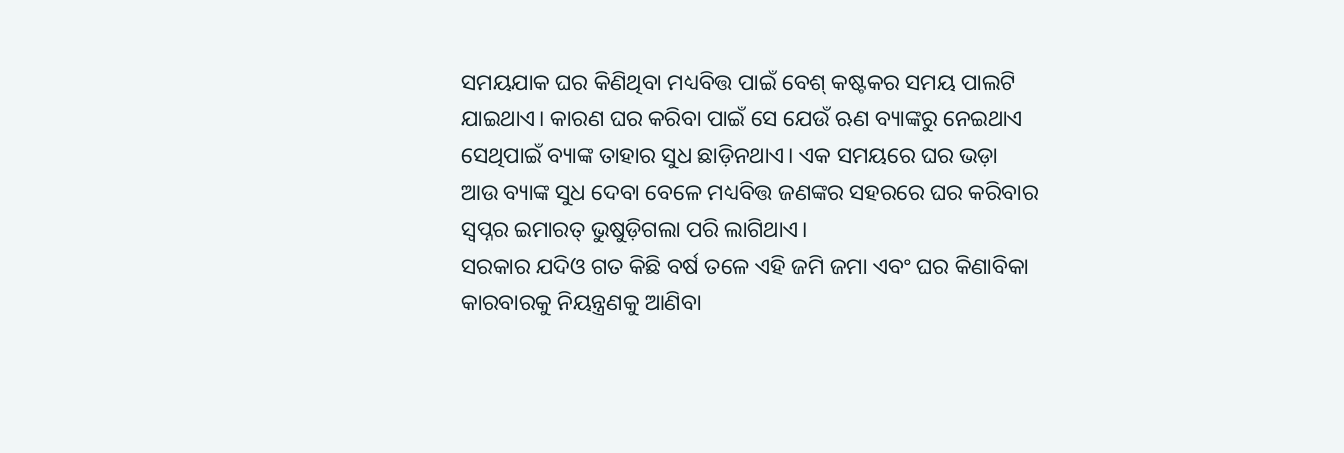ସମୟଯାକ ଘର କିଣିଥିବା ମଧ୍ୟବିତ୍ତ ପାଇଁ ବେଶ୍ କଷ୍ଟକର ସମୟ ପାଲଟି ଯାଇଥାଏ। କାରଣ ଘର କରିବା ପାଇଁ ସେ ଯେଉଁ ଋଣ ବ୍ୟାଙ୍କରୁ ନେଇଥାଏ ସେଥିପାଇଁ ବ୍ୟାଙ୍କ ତାହାର ସୁଧ ଛାଡ଼ିନଥାଏ। ଏକ ସମୟରେ ଘର ଭଡ଼ା ଆଉ ବ୍ୟାଙ୍କ ସୁଧ ଦେବା ବେଳେ ମଧ୍ୟବିତ୍ତ ଜଣଙ୍କର ସହରରେ ଘର କରିବାର ସ୍ୱପ୍ନର ଇମାରତ୍ ଭୁଷୁଡ଼ିଗଲା ପରି ଲାଗିଥାଏ।
ସରକାର ଯଦିଓ ଗତ କିଛି ବର୍ଷ ତଳେ ଏହି ଜମି ଜମା ଏବଂ ଘର କିଣାବିକା କାରବାରକୁ ନିୟନ୍ତ୍ରଣକୁ ଆଣିବା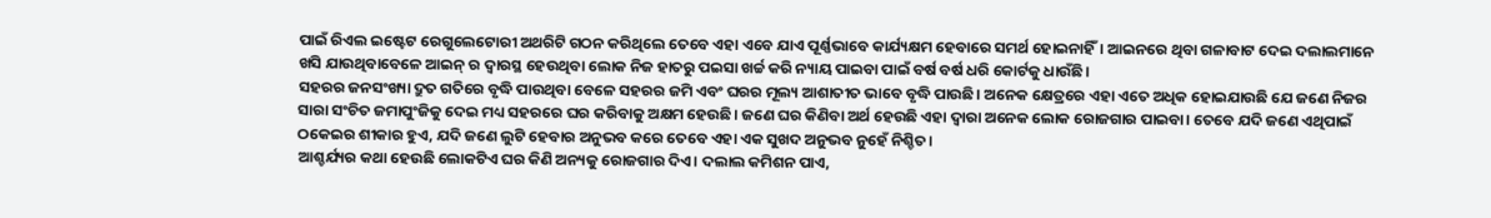ପାଇଁ ରିଏଲ ଇଷ୍ଟେଟ ରେଗୁଲେଟୋରୀ ଅଥରିଟି ଗଠନ କରିଥିଲେ ତେବେ ଏହା ଏବେ ଯାଏ ପୂର୍ଣ୍ଣଭାବେ କାର୍ଯ୍ୟକ୍ଷମ ହେବାରେ ସମର୍ଥ ହୋଇନାହିଁ। ଆଇନରେ ଥିବା ଗଳାବାଟ ଦେଇ ଦଲାଲମାନେ ଖସି ଯାଉଥିବାବେଳେ ଆଇନ୍ ର ଦ୍ୱାରସ୍ଥ ହେଉଥିବା ଲୋକ ନିଜ ହାତରୁ ପଇସା ଖର୍ଚ୍ଚ କରି ନ୍ୟାୟ ପାଇବା ପାଇଁ ବର୍ଷ ବର୍ଷ ଧରି କୋର୍ଟକୁ ଧାଉଁଛି।
ସହରର ଜନସଂଖ୍ୟା ଦ୍ରୁତ ଗତିରେ ବୃଦ୍ଧି ପାଉଥିବା ବେଳେ ସହରର ଜମି ଏବଂ ଘରର ମୂଲ୍ୟ ଆଶାତୀତ ଭାବେ ବୃଦ୍ଧି ପାଉଛି। ଅନେକ କ୍ଷେତ୍ରରେ ଏହା ଏତେ ଅଧିକ ହୋଇଯାଉଛି ଯେ ଜଣେ ନିଜର ସାରା ସଂଚିତ ଜମାପୁଂଜିକୁ ଦେଇ ମଧ୍ୟ ସହରରେ ଘର କରିବାକୁ ଅକ୍ଷମ ହେଉଛି। ଜଣେ ଘର କିଣିବା ଅର୍ଥ ହେଉଛି ଏହା ଦ୍ୱାରା ଅନେକ ଲୋକ ରୋଜଗାର ପାଇବା। ତେବେ ଯଦି ଜଣେ ଏଥିପାଇଁ ଠକେଇର ଶୀକାର ହୁଏ, ଯଦି ଜଣେ ଲୁଟି ହେବାର ଅନୁଭବ କରେ ତେବେ ଏହା ଏକ ସୁଖଦ ଅନୁଭବ ନୁହେଁ ନିଶ୍ଚିତ।
ଆଶ୍ଚର୍ଯ୍ୟର କଥା ହେଉଛି ଲୋକଟିଏ ଘର କିଣି ଅନ୍ୟକୁ ରୋଜଗାର ଦିଏ। ଦଲାଲ କମିଶନ ପାଏ,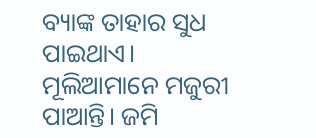ବ୍ୟାଙ୍କ ତାହାର ସୁଧ ପାଇଥାଏ। ମୂଲିଆମାନେ ମଜୁରୀ ପାଆନ୍ତି। ଜମି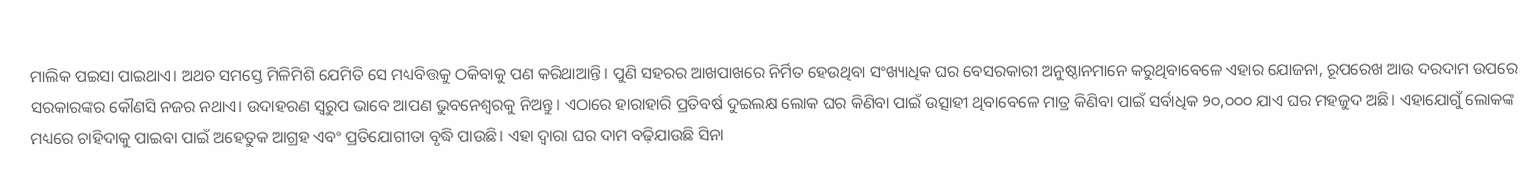ମାଲିକ ପଇସା ପାଇଥାଏ। ଅଥଚ ସମସ୍ତେ ମିଳିମିଶି ଯେମିତି ସେ ମଧ୍ୟବିତ୍ତକୁ ଠକିବାକୁ ପଣ କରିଥାଆନ୍ତି। ପୁଣି ସହରର ଆଖପାଖରେ ନିର୍ମିତ ହେଉଥିବା ସଂଖ୍ୟାଧିକ ଘର ବେସରକାରୀ ଅନୁଷ୍ଠାନମାନେ କରୁଥିବାବେଳେ ଏହାର ଯୋଜନା, ରୂପରେଖ ଆଉ ଦରଦାମ ଉପରେ ସରକାରଙ୍କର କୌଣସି ନଜର ନଥାଏ। ଉଦାହରଣ ସ୍ୱରୁପ ଭାବେ ଆପଣ ଭୁବନେଶ୍ୱରକୁ ନିଅନ୍ତୁ। ଏଠାରେ ହାରାହାରି ପ୍ରତିବର୍ଷ ଦୁଇଲକ୍ଷ ଲୋକ ଘର କିଣିବା ପାଇଁ ଉତ୍ସାହୀ ଥିବାବେଳେ ମାତ୍ର କିଣିବା ପାଇଁ ସର୍ବାଧିକ ୨୦,୦୦୦ ଯାଏ ଘର ମହଜୁଦ ଅଛି। ଏହାଯୋଗୁଁ ଲୋକଙ୍କ ମଧ୍ୟରେ ଚାହିଦାକୁ ପାଇବା ପାଇଁ ଅହେତୁକ ଆଗ୍ରହ ଏବଂ ପ୍ରତିଯୋଗୀତା ବୃଦ୍ଧି ପାଉଛି। ଏହା ଦ୍ୱାରା ଘର ଦାମ ବଢ଼ିଯାଉଛି ସିନା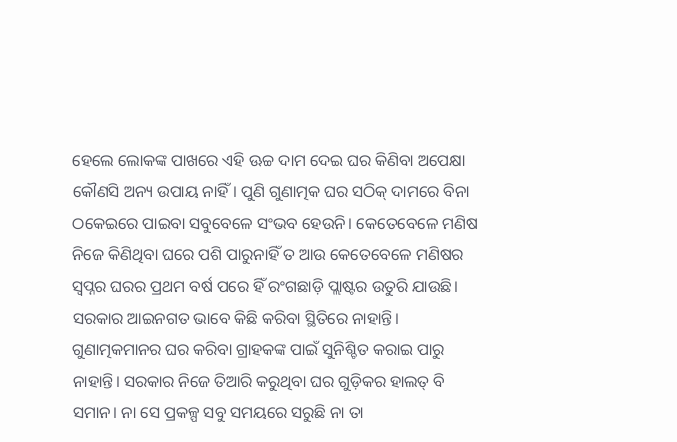ହେଲେ ଲୋକଙ୍କ ପାଖରେ ଏହି ଊଚ୍ଚ ଦାମ ଦେଇ ଘର କିଣିବା ଅପେକ୍ଷା କୌଣସି ଅନ୍ୟ ଉପାୟ ନାହିଁ। ପୁଣି ଗୁଣାତ୍ମକ ଘର ସଠିକ୍ ଦାମରେ ବିନା ଠକେଇରେ ପାଇବା ସବୁବେଳେ ସଂଭବ ହେଉନି। କେତେବେଳେ ମଣିଷ ନିଜେ କିଣିଥିବା ଘରେ ପଶି ପାରୁନାହିଁ ତ ଆଉ କେତେବେଳେ ମଣିଷର ସ୍ୱପ୍ନର ଘରର ପ୍ରଥମ ବର୍ଷ ପରେ ହିଁ ରଂଗଛାଡ଼ି ପ୍ଲାଷ୍ଟର ଉତୁରି ଯାଉଛି। ସରକାର ଆଇନଗତ ଭାବେ କିଛି କରିବା ସ୍ଥିତିରେ ନାହାନ୍ତି। ଗୁଣାତ୍ମକମାନର ଘର କରିବା ଗ୍ରାହକଙ୍କ ପାଇଁ ସୁନିଶ୍ଚିତ କରାଇ ପାରୁ ନାହାନ୍ତି। ସରକାର ନିଜେ ତିଆରି କରୁଥିବା ଘର ଗୁଡ଼ିକର ହାଲତ୍ ବି ସମାନ। ନା ସେ ପ୍ରକଳ୍ପ ସବୁ ସମୟରେ ସରୁଛି ନା ତା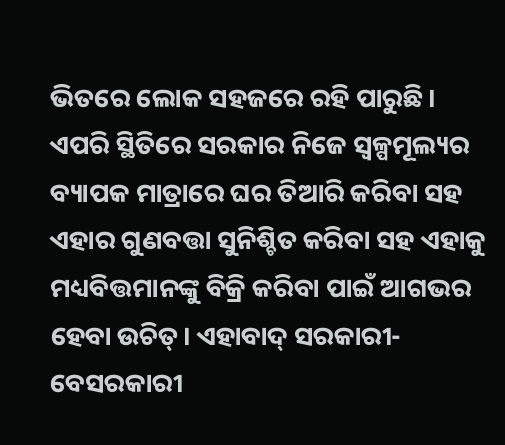ଭିତରେ ଲୋକ ସହଜରେ ରହି ପାରୁଛି।
ଏପରି ସ୍ଥିତିରେ ସରକାର ନିଜେ ସ୍ୱଳ୍ପମୂଲ୍ୟର ବ୍ୟାପକ ମାତ୍ରାରେ ଘର ତିଆରି କରିବା ସହ ଏହାର ଗୁଣବତ୍ତା ସୁନିଶ୍ଚିତ କରିବା ସହ ଏହାକୁ ମଧ୍ୟବିତ୍ତମାନଙ୍କୁ ବିକ୍ରି କରିବା ପାଇଁ ଆଗଭର ହେବା ଉଚିତ୍। ଏହାବାଦ୍ ସରକାରୀ- ବେସରକାରୀ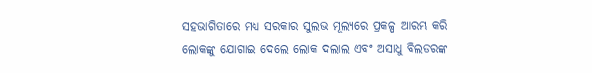ସହଭାଗିତାରେ ମଧ୍ୟ ସରକାର ସୁଲଭ ମୂଲ୍ୟରେ ପ୍ରକଳ୍ପ ଆରମ୍ଭ କରି ଲୋକଙ୍କୁ ଯୋଗାଇ ଦେଲେ ଲୋକ ଦଲାଲ ଏବଂ ଅସାଧୁ ବିଲଡରଙ୍କ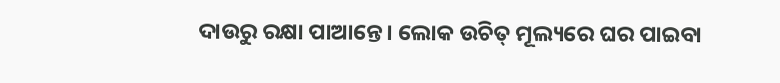ଦାଉରୁ ରକ୍ଷା ପାଆନ୍ତେ। ଲୋକ ଉଚିତ୍ ମୂଲ୍ୟରେ ଘର ପାଇବା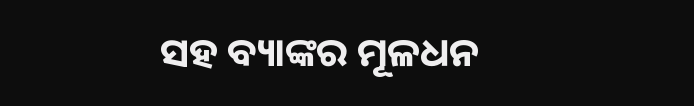ସହ ବ୍ୟାଙ୍କର ମୂଳଧନ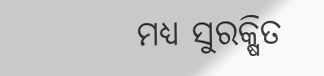ମଧ୍ୟ ସୁରକ୍ଷିତ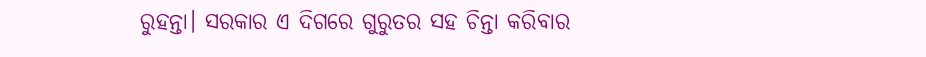ରୁହନ୍ତା। ସରକାର ଏ ଦିଗରେ ଗୁରୁତର ସହ ଚିନ୍ତା କରିବାର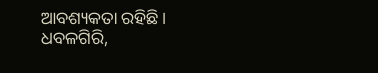ଆବଶ୍ୟକତା ରହିଛି।
ଧବଳଗିରି,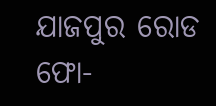ଯାଜପୁର ରୋଡ
ଫୋ-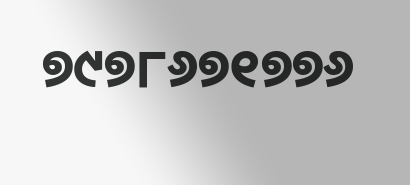୭୯୭୮୬୭୧୭୭୬